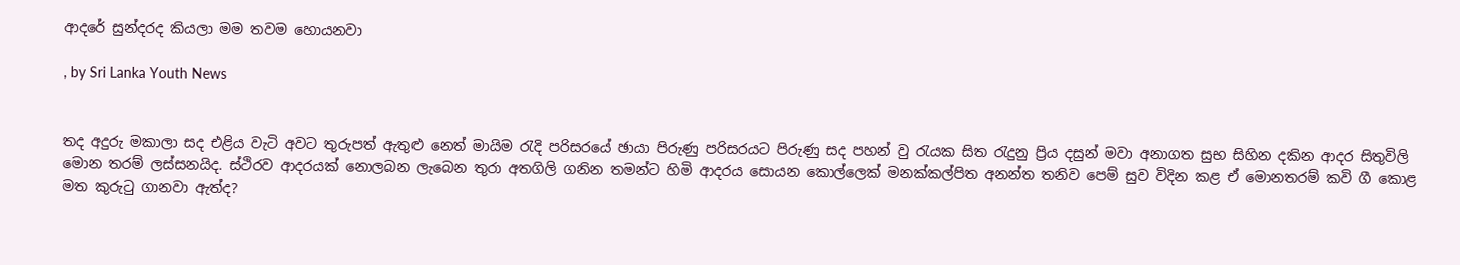ආදරේ සුන්දරද කියලා මම තවම හොයනවා

, by Sri Lanka Youth News


තද අදුරු මකාලා සද එළිය වැටි අවට තුරුපත් ඇතුළු නෙත් මායිම රැදි පරිසරයේ ඡායා පිරුණු පරිසරයට පිරුණු සද පහන් වු රැයක සිත රැදුනු ප්‍රිය දසුන් මවා අනාගත සුභ සිහින දකින ආදර සිතුවිලි මොන තරම් ලස්සනයිද. ස්ථිරව ආදරයක් නොලබන ලැබෙන තුරා අතගිලි ගනින තමන්ට හිමි ආදරය සොයන කොල්ලෙක් මනක්කල්පිත අනන්ත තනිව පෙම් සුව විදින කළ ඒ මොනතරම් කවි ගී කොළ මත කුරුටු ගානවා ඇත්ද?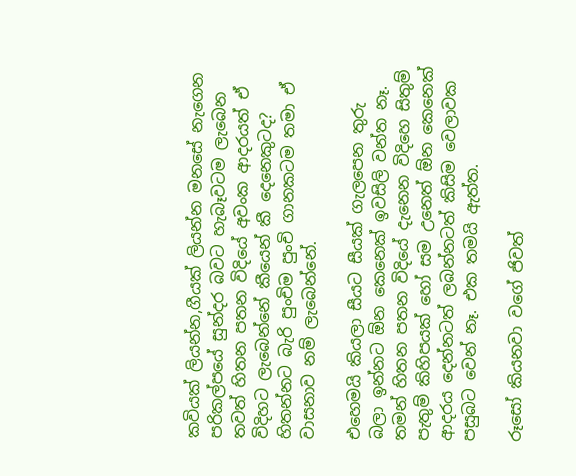කවියක් ලියන්න,ගීයක් ලියන්න මනසේ නැගෙන පරිකල්පයේ සුන්දර බවට හැබෑවටම ලැබෙන තවත් හිතන පතන විදියේ අවංක ආදරයත් ඒ විදිහට ලැබෙන්නේ කීයෙන් කී දෙනෙකුටද? හිතන්නට බැරි පුංචිම පුංචි ගානකටම තමා ඒ වාසනාව නම් ලැබෙන්නේ.

එහෙමයි කියලා සීයට සීයක් ගැලපෙන තුරු බලා ඉන්නට ඕන කෙනෙක් ඉවසිලි වන්ත නෑ.
තමන් හිතන පතන විදියේ දැනෙන විදිහෙ සිතුම් පැතුම් කිහිපයක් හෝ සම උනෙත් ඕන කෙනෙක් ආදරය දෙන්නටත් ලබන්නටත් කිසිම වෙලාවක පසුබට වෙන් නෑ. එක තමයි ඇත්ත.

රූසෝ කියනවා වගේ ජිවත්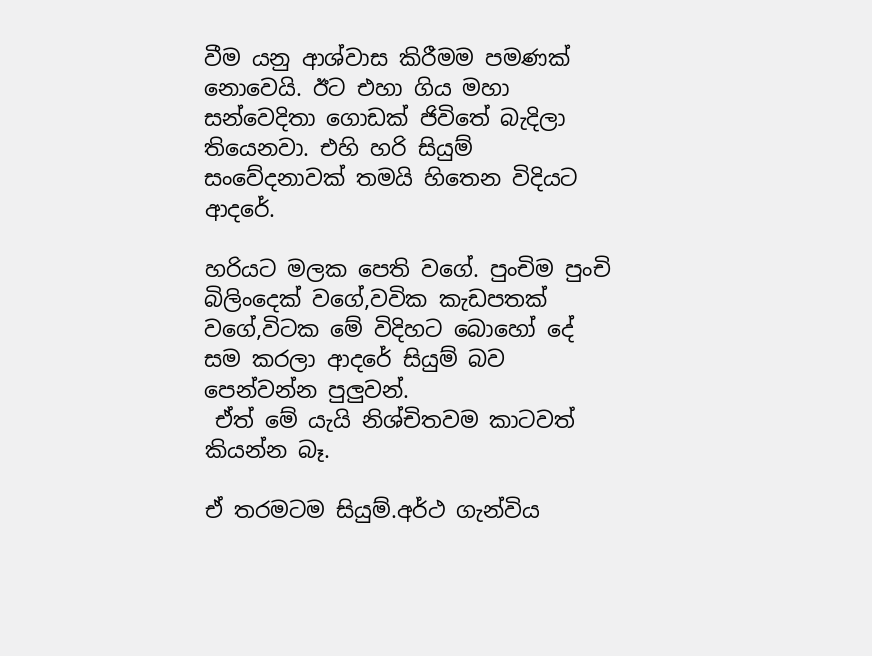වීම යනු ආශ්වාස කිරීමම පමණක් නොවෙයි. ඊට එහා ගිය මහා සන්වෙදිතා ගොඩක් ජිවිතේ බැදිලා තියෙනවා. එහි හරි සියුම් සංවේදනාවක් තමයි හිතෙන විදියට ආදරේ.

හරියට මලක පෙති වගේ. පුංචිම පුංචි බිලිංදෙක් වගේ,වවික කැඩපතක් වගේ,විටක මේ විදිහට බොහෝ දේ සම කරලා ආදරේ සියුම් බව පෙන්වන්න පුලුවන්.
 ඒත් මේ යැයි නිශ්චිතවම කාටවත් කියන්න බෑ.

ඒ තරමටම සියුම්.අර්ථ ගැන්විය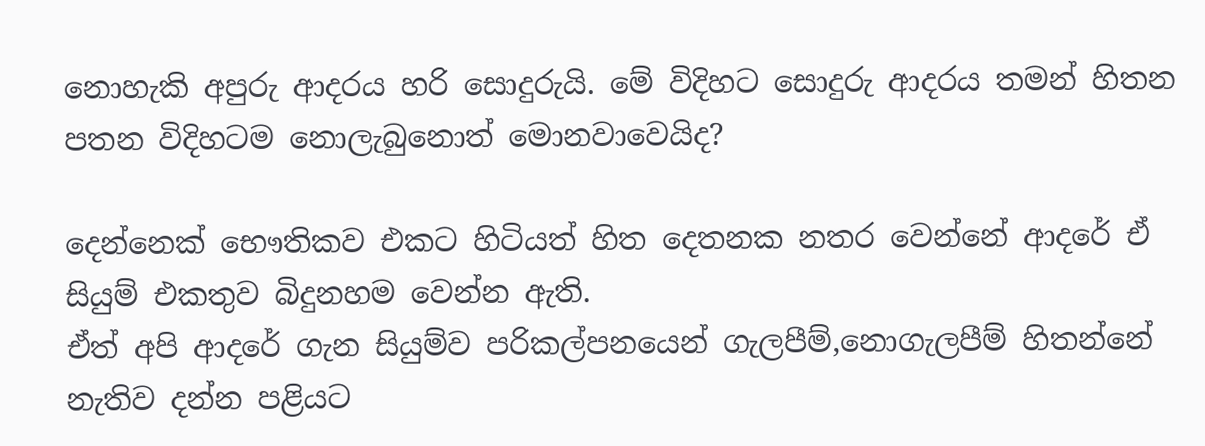නොහැකි අපුරු ආදරය හරි සොදුරුයි. මේ විදිහට සොදුරු ආදරය තමන් හිතන පතන විදිහටම නොලැබුනොත් මොනවාවෙයිද?

දෙන්නෙක් භෞතිකව එකට හිටියත් හිත දෙතනක නතර වෙන්නේ ආදරේ ඒ සියුම් එකතුව බිදුනහම වෙන්න ඇති.
ඒත් අපි ආදරේ ගැන සියුම්ව පරිකල්පනයෙන් ගැලපීම්,නොගැලපීම් හිතන්නේ නැතිව දන්න පළියට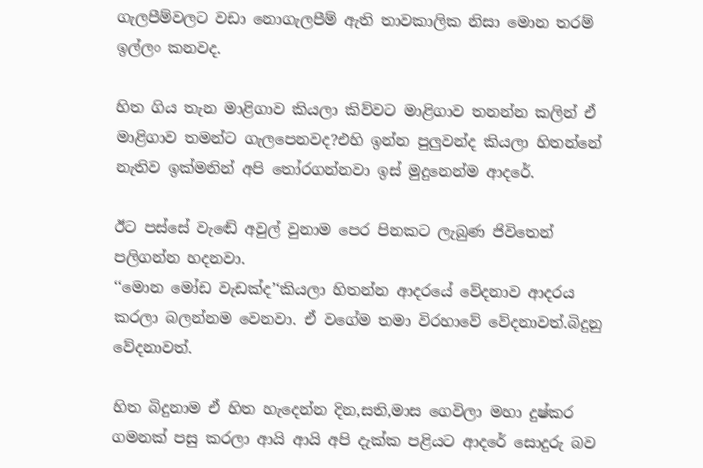ගැලපීම්වලට වඩා නොගැලපීම් ඇති තාවකාලික නිසා මොන තරම් ඉල්ලං කනවද.

හිත ගිය තැන මාළිගාව කියලා කිව්වට මාළිගාව තනන්න කලින් ඒ මාළිගාව තමන්ට ගැලපෙනවද?එහි ඉන්න පුලුවන්ද කියලා හිතන්නේ නැතිව ඉක්මනින් අපි තෝරගන්නවා ඉස් මුදුනෙන්ම ආදරේ.

ඊට පස්සේ වැඬේ අවුල් වුනාම පෙර පිනකට ලැබුණ ජිවිතෙන් පලිගන්න හදනවා.
‘‘මොන මෝඩ වැඩක්ද’‘කියලා හිතන්න ආදරයේ වේදනාව ආදරය කරලා බලන්නම වෙනවා. ඒ වගේම තමා විරහාවේ වේදනාවත්.බිදුනු වේදනාවත්.

හිත බිදුනාම ඒ හිත හැදෙන්න දින,සති,මාස ගෙවිලා මහා දුෂ්කර ගමනක් පසු කරලා ආයි ආයි අපි දැක්ක පළියට ආදරේ සොදුරු බව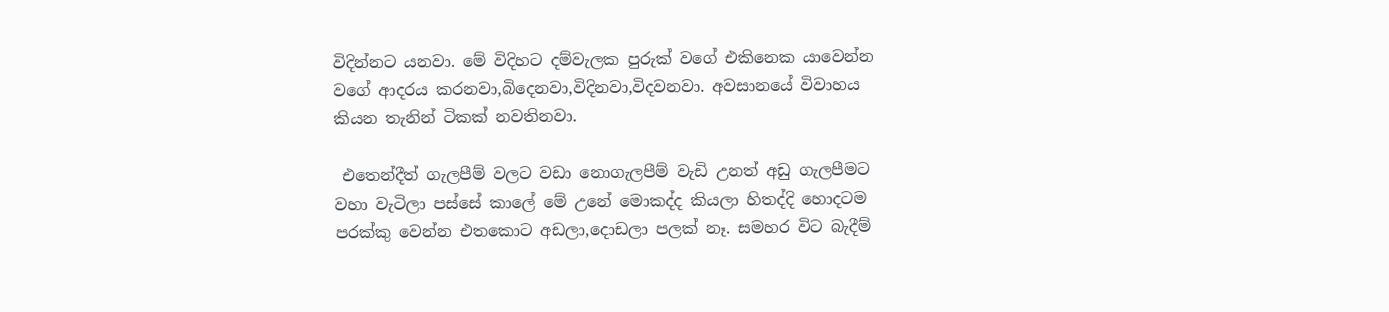විදින්නට යනවා. මේ විදිහට දම්වැලක පුරුක් වගේ එකිනෙක යාවෙන්න වගේ ආදරය කරනවා,බිදෙනවා,විදිනවා,විදවනවා. අවසානයේ විවාහය කියන තැනින් ටිකක් නවතිනවා.

 එතෙන්දීත් ගැලපීම් වලට වඩා නොගැලපීම් වැඩි උනත් අඩු ගැලපීමට වහා වැටිලා පස්සේ කාලේ මේ උනේ මොකද්ද කියලා හිතද්දි හොදටම පරක්කු වෙන්න එතකොට අඩලා,දොඩලා පලක් නෑ. සමහර විට බැදීම්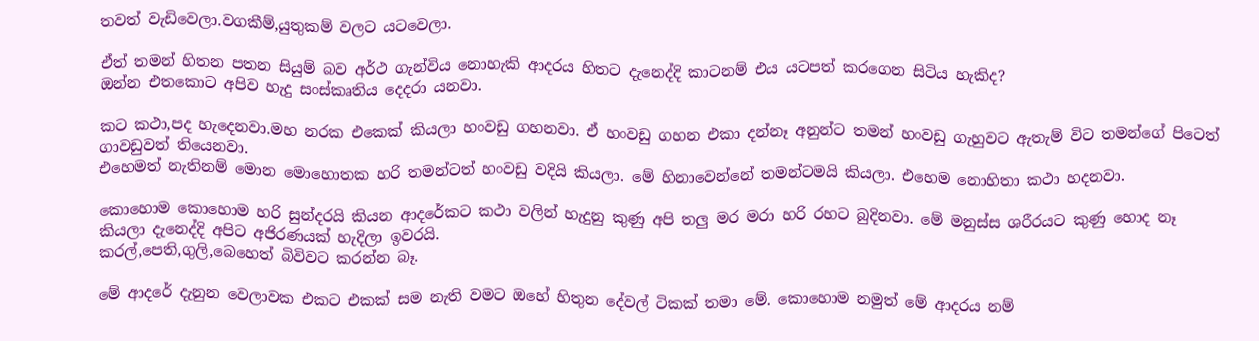තවත් වැඩිවෙලා.වගකීම්,යුතුකම් වලට යටවෙලා.

ඒත් තමන් හිතන පතන සියුම් බව අර්ථ ගැන්විය නොහැකි ආදරය හිතට දැනෙද්දි කාටනම් එය යටපත් කරගෙන සිටිය හැකිද?
ඔන්න එතකොට අපිව හැදු සංස්කෘතිය දෙදරා යනවා.

කට කථා,පද හැදෙනවා.මහ නරක එකෙක් කියලා හංවඩු ගහනවා. ඒ හංවඩු ගහන එකා දන්නෑ අනුන්ට තමන් හංවඩු ගැහුවට ඇතැම් විට තමන්ගේ පිටෙත් ගාවඩුවත් තියෙනවා.
එහෙමත් නැතිනම් මොන මොහොතක හරි තමන්ටත් හංවඩු වදියි කියලා. මේ හිනාවෙන්නේ තමන්ටමයි කියලා. එහෙම නොහිතා කථා හදනවා.

කොහොම කොහොම හරි සුන්දරයි කියන ආදරේකට කථා වලින් හැදුනු කුණු අපි තලු මර මරා හරි රහට බුදිනවා. මේ මනුස්ස ශරීරයට කුණු හොද නෑ කියලා දැනෙද්දි අපිට අජිරණයක් හැදිලා ඉවරයි.
කරල්,පෙති,ගුලි,බෙහෙත් බිවිවට කරන්න බෑ.

මේ ආදරේ දැනුන වෙලාවක එකට එකක් සම නැති වමට ඔහේ හිතුන දේවල් ටිකක් තමා මේ. කොහොම නමුත් මේ ආදරය නම්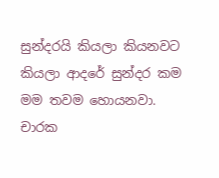සුන්දරයි කියලා කියනවට කියලා ආදරේ සුන්දර කම මම තවම හොයනවා.
චාරක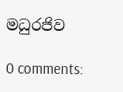මධුරජිව

0 comments: